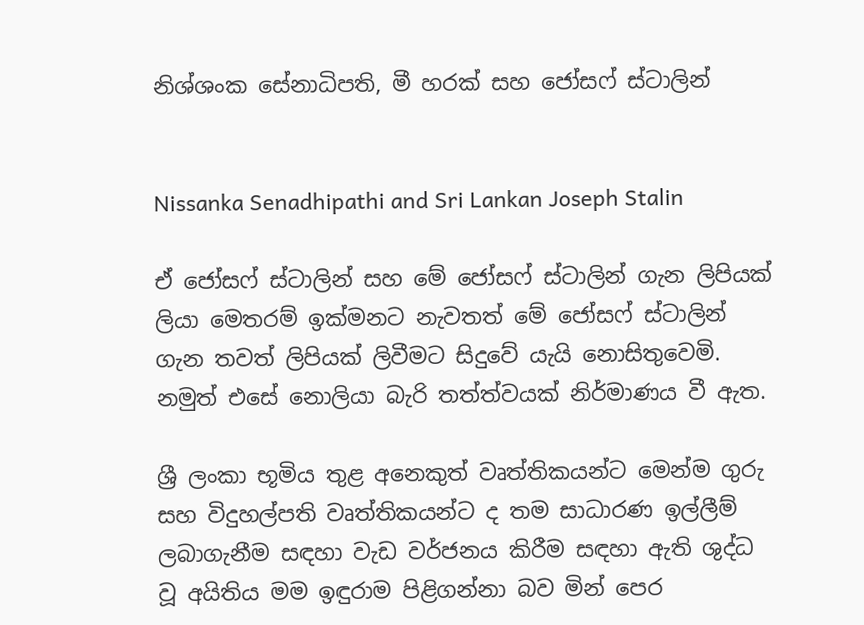නිශ්ශංක සේනාධිපති, මී හරක් සහ ජෝසෆ් ස්ටාලින්


Nissanka Senadhipathi and Sri Lankan Joseph Stalin

ඒ ජෝසෆ් ස්ටාලින් සහ මේ ජෝසෆ් ස්ටාලින් ගැන ලිපියක් ලියා මෙතරම් ඉක්මනට නැවතත් මේ ජෝසෆ් ස්ටාලින් ගැන තවත් ලිපියක් ලිවීමට සිදුවේ යැයි නොසිතුවෙමි. නමුත් එසේ නොලියා බැරි තත්ත්වයක් නිර්මාණය වී ඇත.

ශ්‍රී ලංකා භූමිය තුළ අනෙකුත් වෘත්තිකයන්ට මෙන්ම ගුරු සහ විදුහල්පති වෘත්තිකයන්ට ද තම සාධාරණ ඉල්ලීම් ලබාගැනීම සඳහා වැඩ වර්ජනය කිරීම සඳහා ඇති ශුද්ධ වූ අයිතිය මම ඉඳුරාම පිළිගන්නා බව මින් පෙර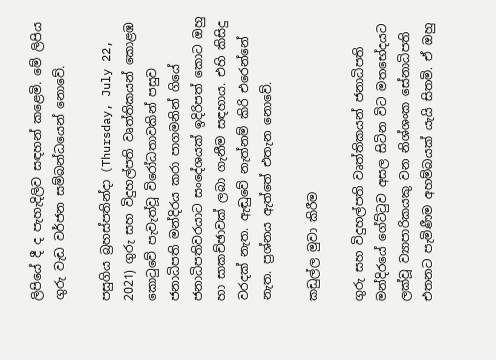ලිපියේ දී ද පැහැදිලිව සඳහන් කළෙමි. මේ ලිපිය ගුරු වැඩ වර්ජන සම්බන්ධයෙන් නොවේ.

පසුගිය බ්‍රහස්පතින්දා (Thursday, July 22, 2021) ගුරු සහ විදුහල්පති වෘත්තිකයන් කොළඹ කොටුවේ පැවැත්වූ විරෝධතාවකින් පසුව ජනාධිපති මන්දිරය කරා පාගමනින් ගියේ ජනාධිපතිවරයාට සංදේශයක් ඉදිරිපත් කොට ඔහු හා සාකච්ඡාවක් ලබා ගැනීම සඳහාය. එහි කිසිදු වරදක් නැත. ඇඬුවේ නැත්නම් කිරි එරෙන්නේ නැත. ප්‍රශ්නය ඇත්තේ එතැන නොවේ.

කඩුල්ල මුවා කිරීම

ගුරු සහ විදුහල්පති වෘත්තිකයන් ජනාධිපති මන්දිරයේ ගේට්ටුව අසල සිටින විට මතභේදයට ලක්වූ ව්‍යාපාරිකයකු වන නිශ්ශංක සේනාධිපති එතනට පැමිණීම අහම්බයක් යැයි සිතමි. ඒ ඔහු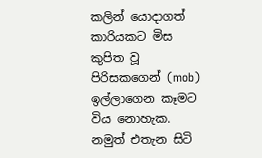කලින් යොදාගත් කාරියකට මිස කුපිත වූ පිරිසකගෙන් (mob) ඉල්ලාගෙන කෑමට විය නොහැක. නමුත් එතැන සිටි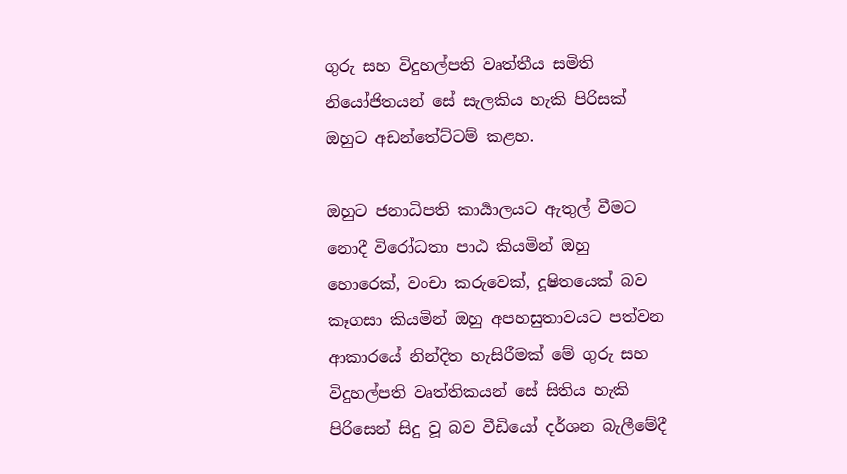ගුරු සහ විදුහල්පති වෘත්තීය සමිති නියෝජිතයන් සේ සැලකිය හැකි පිරිසක් ඔහුට අඩන්තේට්ටම් කළහ.

ඔහුට ජනාධිපති කාර්‍යාලයට ඇතුල් වීමට නොදී විරෝධතා පාඨ කියමින් ඔහු හොරෙක්, වංචා කරුවෙක්, දූෂිත‍යෙක් බව කෑගසා කියමින් ඔහු අපහසුතාවයට පත්වන ආකාරයේ නින්දිත හැසිරීමක් මේ ගුරු සහ විදුහල්පති වෘත්තිකයන් සේ සිතිය හැකි පිරිසෙන් සිදු වූ බව වීඩියෝ දර්ශන බැලීමේදී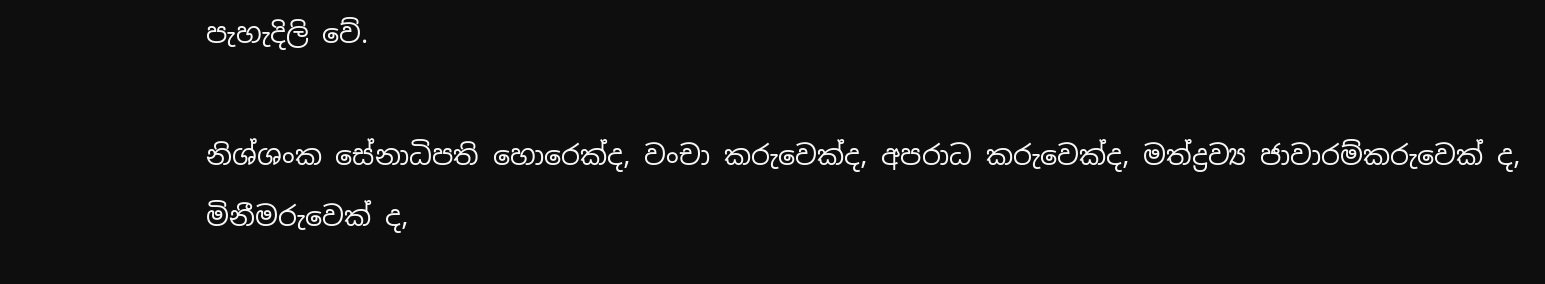පැහැදිලි වේ.

නිශ්ශංක සේනාධිපති හොරෙක්ද, වංචා කරුවෙක්ද, අපරාධ කරුවෙක්ද, මත්ද්‍රව්‍ය ජාවාරම්කරුවෙක් ද, මිනීමරුවෙක් ද,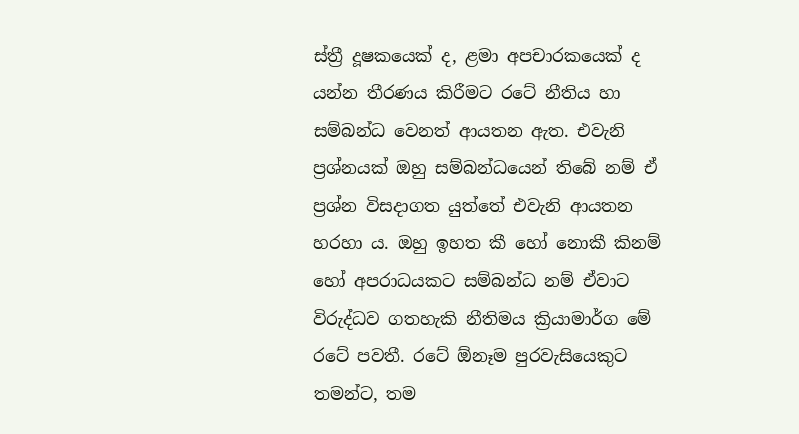ස්ත්‍රී දූෂකයෙක් ද, ළමා අපචාරකයෙක් ද යන්න තීරණය කිරීමට රටේ නීතිය හා සම්බන්ධ වෙනත් ආයතන ඇත. එවැනි ප්‍රශ්නයක් ඔහු සම්බන්ධයෙන් තිබේ නම් ඒ ප්‍රශ්න විසදාගත යුත්තේ එවැනි ආයතන හරහා ය. ඔහු ඉහත කී හෝ නොකී කිනම් හෝ අපරාධයකට සම්බන්ධ නම් ඒවාට විරුද්ධව ගතහැකි නීතිමය ක්‍රියාමාර්ග මේ රටේ පවතී. රටේ ඕනෑම පුරවැසියෙකුට තමන්ට, තම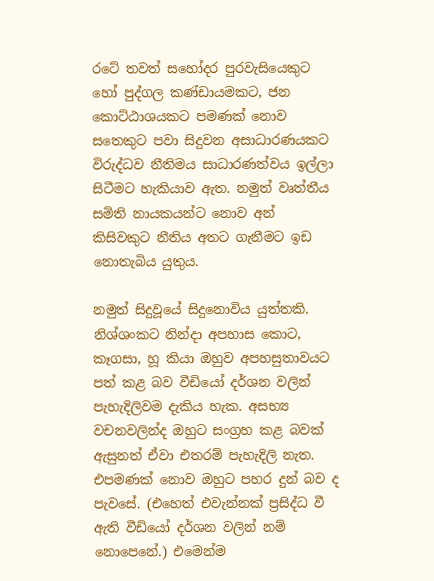රටේ තවත් සහෝදර පුරවැසියෙකුට හෝ පුද්ගල කණ්ඩායමකට, ජන කොට්ඨාශයකට පමණක් නොව සතෙකුට පවා සිදුවන අසාධාරණයකට විරුද්ධව නීතිමය සාධාරණත්වය ඉල්ලා සිටීමට හැකියාව ඇත. නමුත් වෘත්තීය සමිති නායකයන්ට නොව අන් කිසිවකුට නීතිය අතට ගැනීමට ඉඩ නොතැබිය යුතුය.

නමුත් සිදුවූයේ සිදුනොවිය යුත්තකි. නිශ්ශංකට නින්දා අපහාස කොට, කෑගසා, හූ කියා ඔහුව අපහසුතාවයට පත් කළ බව වීඩියෝ දර්ශන වලින් පැහැදිලිවම දැකිය හැක. අසභ්‍ය වචනවලින්ද ඔහුට සංග්‍රහ කළ බවක් ඇසුනත් ඒවා එතරම් පැහැදිලි නැත. එපමණක් නොව ඔහුට පහර දුන් බව ද පැවසේ. (එහෙත් එවැන්නක් ප්‍රසිද්ධ වී ඇති වීඩියෝ දර්ශන වලින් නම් නොපෙනේ.) එමෙන්ම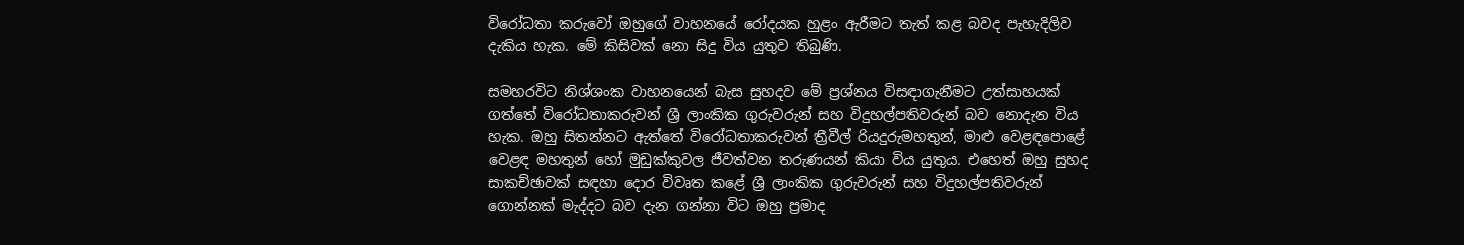විරෝධතා කරුවෝ ඔහුගේ වාහනයේ රෝදයක හුළං ඇරීමට තැත් කළ බවද පැහැදිලිව දැකිය හැක. මේ කිසිවක් නො සිදු විය යුතුව තිබුණි.

සමහරවිට නිශ්ශංක වාහනයෙන් බැස සුහදව මේ ප්‍රශ්නය විසඳාගැනීමට උත්සාහයක් ගත්තේ විරෝධතාකරුවන් ශ්‍රී ලාංකික ගුරුවරුන් සහ විදුහල්පතිවරුන් බව නොදැන විය හැක. ඔහු සිතන්නට ඇත්තේ විරෝධතාකරුවන් ත්‍රීවීල් රියදුරුමහතුන්, මාළු වෙළඳපොළේ වෙළඳ මහතුන් හෝ මුඩුක්කුවල ජීවත්වන තරුණයන් කියා විය යුතුය. එහෙත් ඔහු සුහද සාකච්ඡාවක් සඳහා දොර විවෘත කළේ ශ්‍රී ලාංකික ගුරුවරුන් සහ විදුහල්පතිවරුන් ගොන්නක් මැද්දට බව දැන ගන්නා විට ඔහු ප්‍රමාද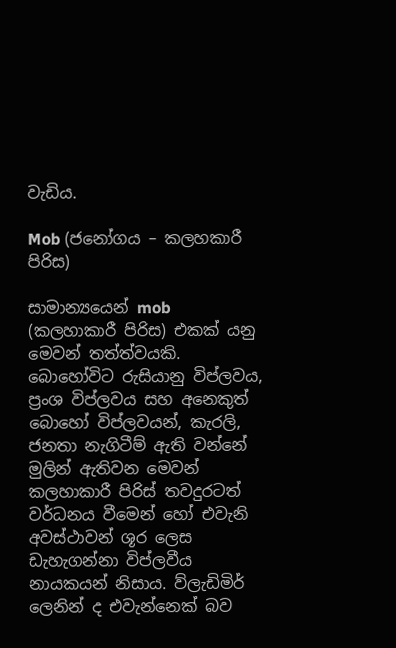වැඩිය.

Mob (ජනෝගය – කලහකාරී පිරිස)

සාමාන්‍යයෙන් mob (කලහාකාරී පිරිස) එකක් යනු මෙවන් තත්ත්වයකි. බොහෝවිට රුසියානු විප්ලවය, ප්‍රංශ විප්ලවය සහ අනෙකුත් බොහෝ විප්ලවයන්, කැරලි, ජනතා නැගිටීම් ඇති වන්නේ මුලින් ඇතිවන මෙවන් කලහාකාරී පිරිස් තවදුරටත් වර්ධනය වීමෙන් හෝ එවැනි අවස්ථාවන් ශූර ලෙස ඩැහැගන්නා විප්ලවීය නායකයන් නිසාය. ව්ලැඩිමිර් ලෙනින් ද එවැන්නෙක් බව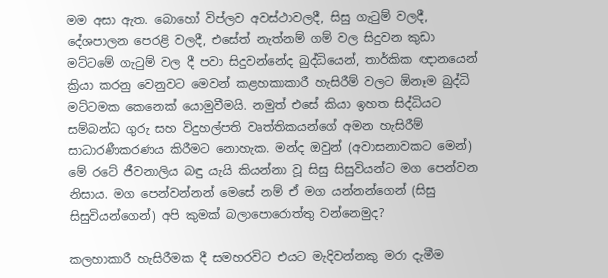මම අසා ඇත. බොහෝ විප්ලව අවස්ථාවලදී, සිසු ගැටුම් වලදී, දේශපාලන පෙරළි වලදී, එසේත් නැත්නම් ගම් වල සිදුවන කුඩා මට්ටමේ ගැටුම් වල දී පවා සිදුවන්නේද බුද්ධියෙන්, තාර්කික ඥානයෙන් ක්‍රියා කරනු වෙනුවට මෙවන් කළහකාකාරී හැසිරීම් වලට ඕනෑම බුද්ධි මට්ටමක කෙනෙක් යොමුවීමයි. නමුත් එසේ කියා ඉහත සිද්ධියට සම්බන්ධ ගුරු සහ විදුහල්පති වෘත්තිකයන්ගේ අමන හැසිරීම් සාධාරණීකරණය කිරීමට නොහැක. මන්ද ඔවුන් (අවාසනාවකට මෙන්) මේ රටේ ජීවනාලිය බඳු යැයි කියන්නා වූ සිසු සිසුවියන්ට මග පෙන්වන නිසාය. මග පෙන්වන්නන් මෙසේ නම් ඒ මග යන්නන්ගෙන් (සිසු සිසුවියන්ගෙන්) අපි කුමක් බලාපොරොත්තු වන්නෙමුද?

කලහාකාරී හැසිරීමක දී සමහරවිට එයට මැදිවන්නකු මරා දැමීම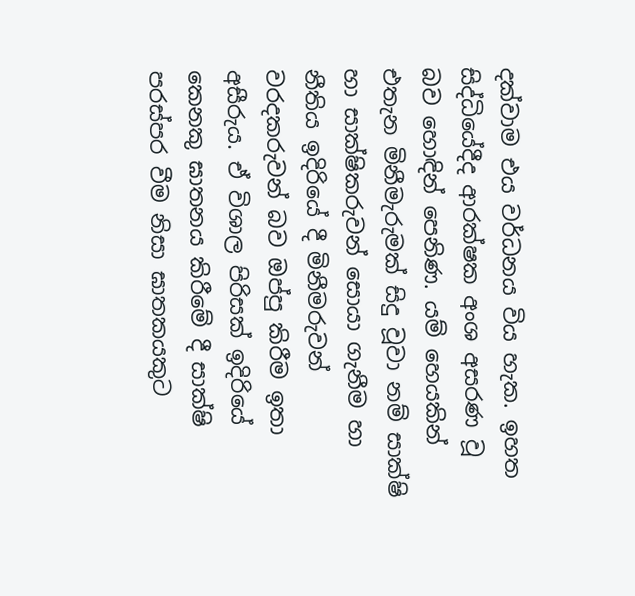දක්වාම එය වර්ධනය විය හැක. ඉහත සිද්ධියේදීද ආරක්ෂක අංශ අසරණ වූ බව හොඳින් පෙනිණ. යම් හෙයකින් එතැන මිනීමැරුමක් සිදු වූවා නම් සාක්ෂි හා සාක්ෂිකරුවන් සොයා ගැනීම හා නීතිය ඉදිරියේ දී මිනීමරුවන් වරදකරුවන් බව ඔප්පු කිරීම ඉතා අසීරුය. ඒ විශාල පිරිසක් ඉදිරියේ කෙනකු ඝාතනය කිරීමේ දී සාක්ෂි පරස්පර වීම නිසා ඝාතකයකුට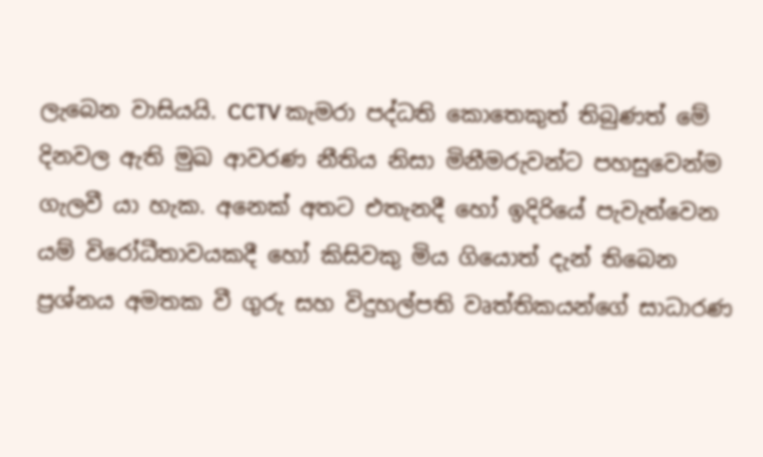ලැබෙන වාසියයි. CCTV කැමරා පද්ධති කොතෙකුත් තිබුණත් මේ දිනවල ඇති මුඛ ආවරණ නීතිය නිසා මිනීමරුවන්ට පහසුවෙන්ම ගැලවී යා හැක. අනෙක් අතට එතැනදී හෝ ඉදිරියේ පැවැත්වෙන යම් විරෝධීතාවයකදී හෝ කිසිවකු මිය ගියොත් දැන් තිබෙන ප්‍රශ්නය අමතක වී ගුරු සහ විදුහල්පති වෘත්තිකයන්ගේ සාධාරණ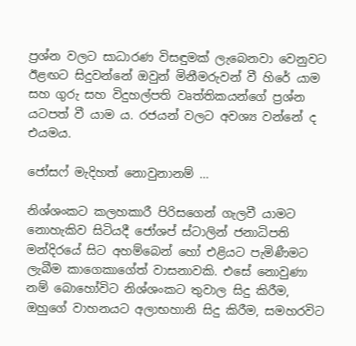ප්‍රශ්න වලට සාධාරණ විසඳුමක් ලැබෙනවා වෙනුවට ඊළඟට සිදුවන්නේ ඔවුන් මිනීමරුවන් වී හිරේ යාම සහ ගුරු සහ විදුහල්පති වෘත්තිකයන්ගේ ප්‍රශ්න යටපත් වී යාම ය. රජයන් වලට අවශ්‍ය වන්නේ ද එයමය.

ජෝසෆ් මැදිහත් නොවුනානම් …

නිශ්ශංකට කලහකාරී පිරිසගෙන් ගැලවී යාමට නොහැකිව සිටියදී ජෝශප් ස්ටාලින් ජනාධිපති මන්දිරයේ සිට අහම්බෙන් හෝ එළියට පැමිණීමට ලැබීම කාගෙකාගේත් වාසනාවකි. එසේ නොවුණා නම් බොහෝවිට නිශ්ශංකට තුවාල සිදු කිරීම, ඔහුගේ වාහනයට අලාභහානි සිදු කිරීම, සමහරවිට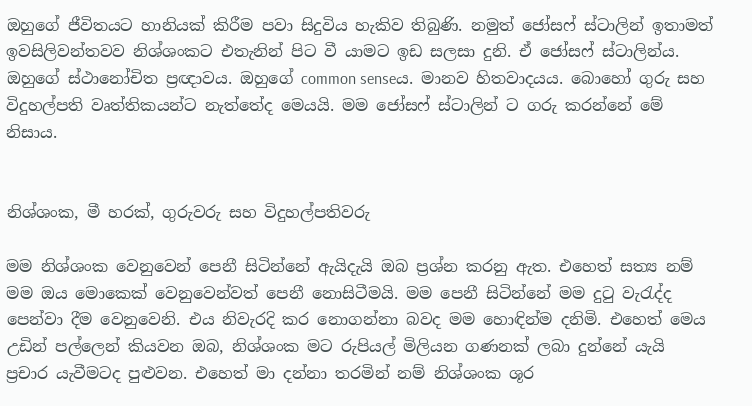ඔහුගේ ජීවිතයට හානියක් කිරීම පවා සිදුවිය හැකිව තිබුණි. නමුත් ජෝසෆ් ස්ටාලින් ඉතාමත් ඉවසිලිවන්තවව නිශ්ශංකට එතැනින් පිට වී යාමට ඉඩ සලසා දුනි. ඒ ජෝසෆ් ස්ටාලින්ය. ඔහුගේ ස්ථානෝචිත ප්‍රඥාවය. ඔහුගේ common senseය. මානව හිතවාදයය. බොහෝ ගුරු සහ විදුහල්පති වෘත්තිකයන්ට නැත්තේද මෙයයි. මම ජෝසෆ් ස්ටාලින් ට ගරු කරන්නේ මේ නිසාය.


නිශ්ශංක, මී හරක්, ගුරුවරු සහ විදුහල්පතිවරු

මම නිශ්ශංක වෙනුවෙන් පෙනී සිටින්නේ ඇයිදැයි ඔබ ප්‍රශ්න කරනු ඇත. එහෙත් සත්‍ය නම් මම ඔය මොකෙක් වෙනුවෙන්වත් පෙනී නොසිටීමයි. මම පෙනී සිටින්නේ මම දුටු වැරැද්ද පෙන්වා දීම වෙනුවෙනි. එය නිවැරදි කර නොගන්නා බවද මම හොඳින්ම දනිමි. එහෙත් මෙය උඩින් පල්ලෙන් කියවන ඔබ, නිශ්ශංක මට රුපියල් මිලියන ගණනක් ලබා දුන්නේ යැයි ප්‍රචාර යැවීමටද පුළුවන. එහෙත් මා දන්නා තරමින් නම් නිශ්ශංක ශූර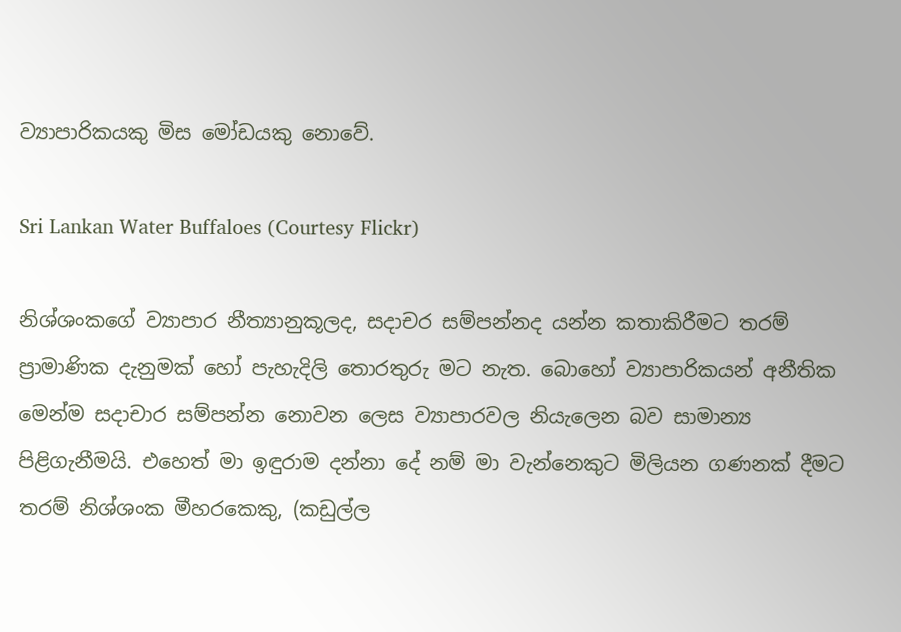ව්‍යාපාරිකයකු මිස මෝඩයකු නොවේ.

Sri Lankan Water Buffaloes (Courtesy Flickr)

නිශ්ශංකගේ ව්‍යාපාර නීත්‍යානුකූලද, සදාචර සම්පන්නද යන්න කතාකිරීමට තරම් ප්‍රාමාණික දැනුමක් හෝ පැහැදිලි තොරතුරු මට නැත. බොහෝ ව්‍යාපාරිකයන් අනීතික මෙන්ම සදාචාර සම්පන්න නොවන ලෙස ව්‍යාපාරවල නියැලෙන බව සාමාන්‍ය පිළිගැනීමයි. එහෙත් මා ඉඳුරාම දන්නා දේ නම් මා වැන්නෙකුට මිලියන ගණනක් දීමට තරම් නිශ්ශංක මීහරකෙකු, (කඩුල්ල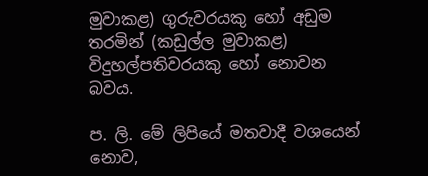මුවාකළ) ගුරුවරයකු හෝ අඩුම තරමින් (කඩුල්ල මුවාකළ) විදුහල්පතිවරයකු හෝ නොවන බවය.

ප. ලි. මේ ලිපි‍යේ මතවාදී වශයෙන් නොව,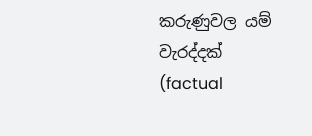කරුණුවල යම් වැරද්දක් (factual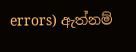errors) ඇත්නම්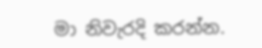මා නිවැරදි කරන්න.